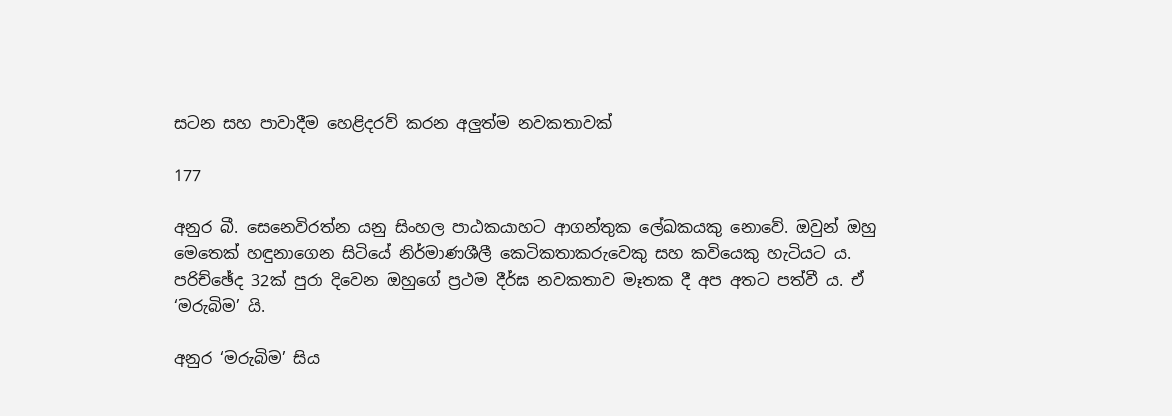සටන සහ පාවාදීම හෙළිදරව් කරන අලුත්ම නවකතාවක්

177

අනුර බී. සෙනෙවිරත්න යනු සිංහල පාඨකයාහට ආගන්තුක ලේඛකයකු නොවේ. ඔවුන් ඔහු මෙතෙක් හඳුනාගෙන සිටියේ නිර්මාණශීලී කෙටිකතාකරුවෙකු සහ කවියෙකු හැටියට ය. පරිච්ඡේද 32ක් පුරා දිවෙන ඔහුගේ ප්‍රථම දීර්ඝ නවකතාව මෑතක දී අප අතට පත්වී ය. ඒ ‘මරුබිම’ යි.

අනුර ‘මරුබිම’ සිය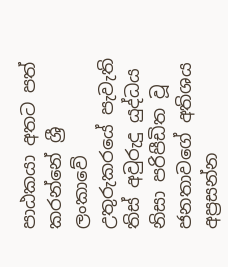පාඨකයා අතට පත් කරන්නේ ශ්‍රී ලංකාවේ උතුරුකරයේ පැවැති තිස් අවුරුදු යුද්ධය නිසා පරිපීඩිත වූ ජනතාවගේ අතිශය අප්‍රසන්න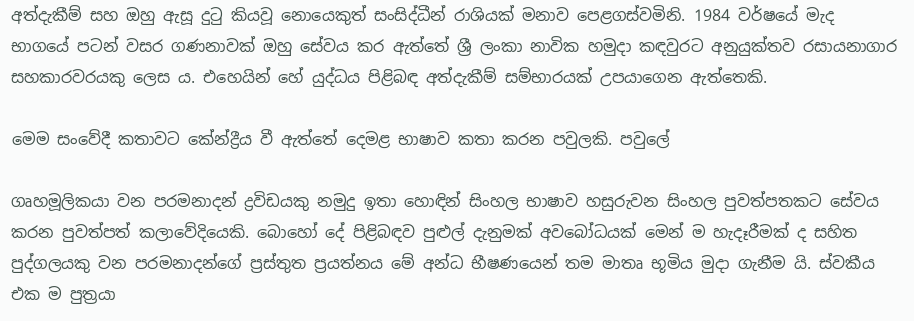අත්දැකීම් සහ ඔහු ඇසූ දුටු කියවූ නොයෙකුත් සංසිද්ධීන් රාශියක් මනාව පෙළගස්වමිනි. 1984 වර්ෂයේ මැද භාගයේ පටන් වසර ගණනාවක් ඔහු සේවය කර ඇත්තේ ශ්‍රී ලංකා නාවික හමුදා කඳවුරට අනුයුක්තව රසායනාගාර සහකාරවරයකු ලෙස ය. එහෙයින් හේ යුද්ධය පිළිබඳ අත්දැකීම් සම්භාරයක් උපයාගෙන ඇත්තෙකි.

මෙම සංවේදී කතාවට කේන්ද්‍රීය වී ඇත්තේ දෙමළ භාෂාව කතා කරන පවුලකි. පවුලේ

ගෘහමූලිකයා වන පරමනාදන් ද්‍රවිඩයකු නමුදු ඉතා හොඳින් සිංහල භාෂාව හසුරුවන සිංහල පුවත්පතකට සේවය කරන පුවත්පත් කලාවේදියෙකි. බොහෝ දේ පිළිබඳව පුළුල් දැනුමක් අවබෝධයක් මෙන් ම හැදෑරීමක් ද සහිත පුද්ගලයකු වන පරමනාදන්ගේ ප්‍රස්තුත ප්‍රයත්නය මේ අන්ධ භීෂණයෙන් තම මාතෘ භූමිය මුදා ගැනීම යි. ස්වකීය එක ම පුත්‍රයා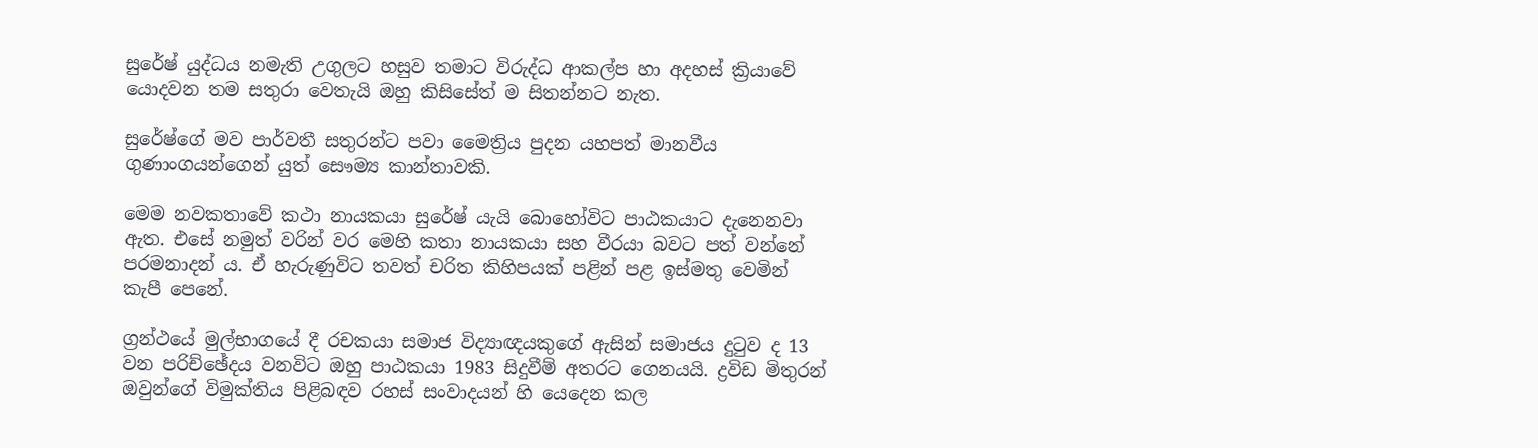සුරේෂ් යුද්ධය නමැති උගුලට හසුව තමාට විරුද්ධ ආකල්ප හා අදහස් ක්‍රියාවේ යොදවන තම සතුරා වෙතැයි ඔහු කිසිසේත් ම සිතන්නට නැත.

සුරේෂ්ගේ මව පාර්වතී සතුරන්ට පවා මෛත්‍රිය පුදන යහපත් මානවීය ගුණාංගයන්ගෙන් යුත් සෞම්‍ය කාන්තාවකි.

මෙම නවකතාවේ කථා නායකයා සුරේෂ් යැයි බොහෝවිට පාඨකයාට දැනෙනවා ඇත. එසේ නමුත් වරින් වර මෙහි කතා නායකයා සහ වීරයා බවට පත් වන්නේ පරමනාදන් ය. ඒ හැරුණුවිට තවත් චරිත කිහිපයක් පළින් පළ ඉස්මතු වෙමින් කැපී පෙනේ.

ග්‍රන්ථයේ මුල්භාගයේ දී රචකයා සමාජ විද්‍යාඥයකුගේ ඇසින් සමාජය දුටුව ද 13 වන පරිච්ඡේදය වනවිට ඔහු පාඨකයා 1983 සිදුවීම් අතරට ගෙනයයි. ද්‍රවිඩ මිතුරන් ඔවුන්ගේ විමුක්තිය පිළිබඳව රහස් සංවාදයන් හි යෙදෙන කල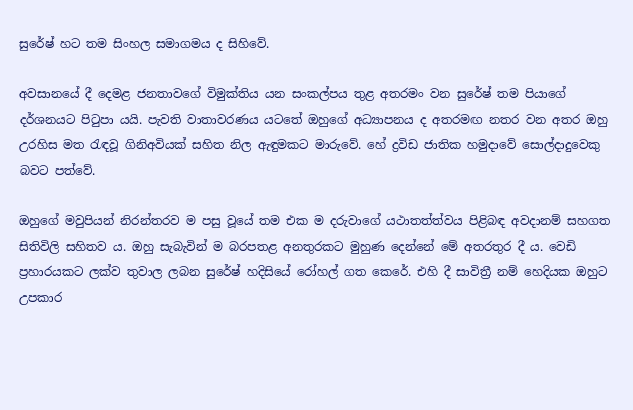සුරේෂ් හට තම සිංහල සමාගමය ද සිහිවේ.

අවසානයේ දී දෙමළ ජනතාවගේ විමුක්තිය යන සංකල්පය තුළ අතරමං වන සුරේෂ් තම පියාගේ දර්ශනයට පිටුපා යයි. පැවති වාතාවරණය යටතේ ඔහුගේ අධ්‍යාපනය ද අතරමඟ නතර වන අතර ඔහු උරහිස මත රැඳවූ ගිනිඅවියක් සහිත නිල ඇඳුමකට මාරුවේ. හේ ද්‍රවිඩ ජාතික හමුදාවේ සොල්දාදුවෙකු බවට පත්වේ.

ඔහුගේ මවුපියන් නිරන්තරව ම පසු වූයේ තම එක ම දරුවාගේ යථාතත්ත්වය පිළිබඳ අවදානම් සහගත සිතිවිලි සහිතව ය. ඔහු සැබැවින් ම බරපතළ අනතුරකට මුහුණ දෙන්නේ මේ අතරතුර දී ය. වෙඩි ප්‍රහාරයකට ලක්ව තුවාල ලබන සුරේෂ් හදිසියේ රෝහල් ගත කෙරේ. එහි දී සාවිත්‍රී නම් හෙදියක ඔහුට උපකාර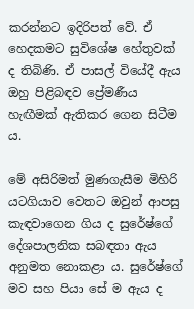කරන්නට ඉදිරිපත් වේ. ඒ හෙදකමට සුවිශේෂ හේතුවක් ද තිබිණි. ඒ පාසල් වියේදී ඇය ඔහු පිළිබඳව ප්‍රේමණීය හැඟීමක් ඇතිකර ගෙන සිටීම ය.

මේ අසිරිමත් මුණගැසීම මිහිරි යටගියාව වෙතට ඔවුන් ආපසු කැඳවාගෙන ගිය ද සුරේෂ්ගේ දේශපාලනික සබඳතා ඇය අනුමත නොකළා ය. සුරේෂ්ගේ මව සහ පියා සේ ම ඇය ද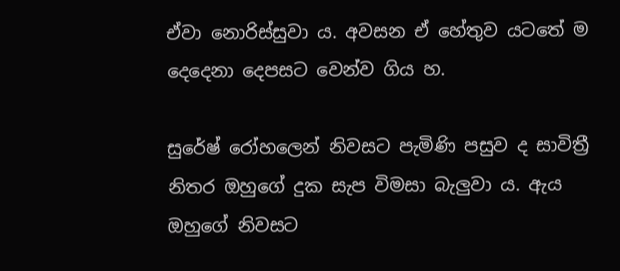ඒවා නොරිස්සුවා ය. අවසන ඒ හේතුව යටතේ ම දෙදෙනා දෙපසට වෙන්ව ගිය හ.

සුරේෂ් රෝහලෙන් නිවසට පැමිණි පසුව ද සාවිත්‍රී නිතර ඔහුගේ දුක සැප විමසා බැලුවා ය. ඇය ඔහුගේ නිවසට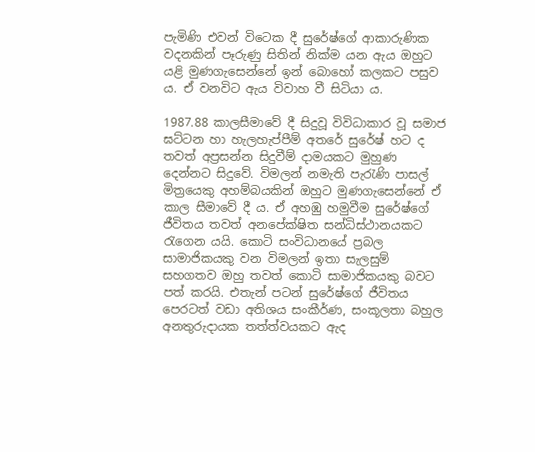පැමිණි එවන් විටෙක දී සුරේෂ්ගේ ආකාරුණික වදනකින් පෑරුණු සිතින් නික්ම යන ඇය ඔහුට යළි මුණගැසෙන්නේ ඉන් බොහෝ කලකට පසුව ය. ඒ වනවිට ඇය විවාහ වී සිටියා ය.

1987.88 කාලසීමාවේ දී සිදුවූ විවිධාකාර වූ සමාජ ඝට්ටන හා හැලහැප්පීම් අතරේ සුරේෂ් හට ද තවත් අප්‍රසන්න සිදුවීම් දාමයකට මුහුණ දෙන්නට සිදුවේ. විමලන් නමැති පැරැණි පාසල් මිත්‍රයෙකු අහම්බයකින් ඔහුට මුණගැසෙන්නේ ඒ කාල සීමාවේ දී ය. ඒ අහඹු හමුවීම සුරේෂ්ගේ ජීවිතය තවත් අනපේක්ෂිත සන්ධිස්ථානයකට රැගෙන යයි. කොටි සංවිධානයේ ප්‍රබල සාමාජිකයකු වන විමලන් ඉතා සැලසුම් සහගතව ඔහු තවත් කොටි සාමාජිකයකු බවට පත් කරයි. එතැන් පටන් සුරේෂ්ගේ ජීවිතය පෙරටත් වඩා අතිශය සංකීර්ණ, සංකූලතා බහුල අනතුරුදායක තත්ත්වයකට ඇද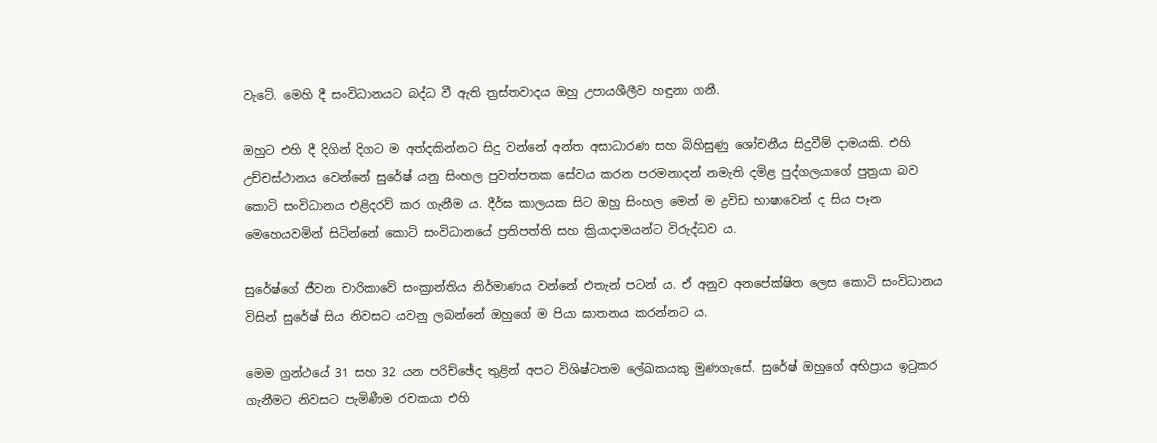වැටේ. මෙහි දී සංවිධානයට බද්ධ වී ඇති ත්‍රස්තවාදය ඔහු උපායශීලීව හඳුනා ගනී.

ඔහුට එහි දී දිගින් දිගට ම අත්දකින්නට සිදු වන්නේ අන්ත අසාධාරණ සහ බිහිසුණු ශෝචනීය සිදුවීම් දාමයකි. එහි උච්චස්ථානය වෙන්නේ සුරේෂ් යනු සිංහල පුවත්පතක සේවය කරන පරමනාදන් නමැති දමිළ පුද්ගලයාගේ පුත්‍රයා බව කොටි සංවිධානය එළිදරව් කර ගැනීම ය. දීර්ඝ කාලයක සිට ඔහු සිංහල මෙන් ම ද්‍රවිඩ භාෂාවෙන් ද සිය පෑන මෙහෙයවමින් සිටින්නේ කොටි සංවිධානයේ ප්‍රතිපත්ති සහ ක්‍රියාදාමයන්ට විරුද්ධව ය.

සුරේෂ්ගේ ජීවන චාරිකාවේ සංක්‍රාන්තිය නිර්මාණය වන්නේ එතැන් පටන් ය. ඒ අනුව අනපේක්ෂිත ලෙස කොටි සංවිධානය විසින් සුරේෂ් සිය නිවසට යවනු ලබන්නේ ඔහුගේ ම පියා ඝාතනය කරන්නට ය.

මෙම ග්‍රන්ථයේ 31 සහ 32 යන පරිච්ඡේද තුළින් අපට විශිෂ්ටතම ලේඛකයකු මුණගැසේ. සුරේෂ් ඔහුගේ අභිප්‍රාය ඉටුකර ගැනීමට නිවසට පැමිණීම රචකයා එහි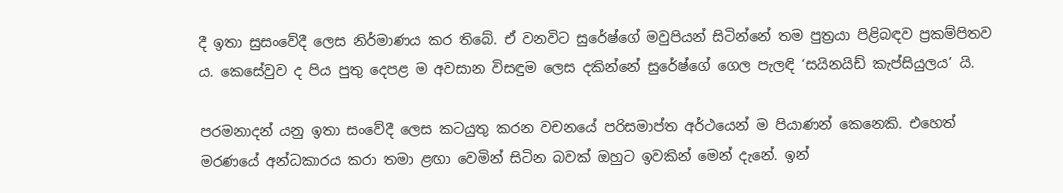දී ඉතා සුසංවේදී ලෙස නිර්මාණය කර තිබේ. ඒ වනවිට සුරේෂ්ගේ මවුපියන් සිටින්නේ තම පුත්‍රයා පිළිබඳව ප්‍රකම්පිතව ය. කෙසේවුව ද පිය පුතු දෙපළ ම අවසාන විසඳුම ලෙස දකින්නේ සුරේෂ්ගේ ගෙල පැලඳි ‘සයිනයිඩ් කැප්සියුලය’ යි.

පරමනාදන් යනු ඉතා සංවේදී ලෙස කටයුතු කරන වචනයේ පරිසමාප්ත අර්ථයෙන් ම පියාණන් කෙනෙකි. එහෙත් මරණයේ අන්ධකාරය කරා තමා ළඟා වෙමින් සිටින බවක් ඔහුට ඉවකින් මෙන් දැනේ. ඉන්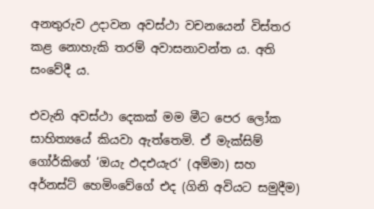අනතුරුව උදාවන අවස්ථා වචනයෙන් විස්තර කළ නොහැකි තරම් අවාසනාවන්ත ය. අති සංවේදී ය.

එවැනි අවස්ථා දෙකක් මම මීට පෙර ලෝක සාහිත්‍යයේ කියවා ඇත්තෙමි. ඒ මැක්සිම් ගෝර්කිගේ ‘ඔයැ ඵදඑයැර‘ (අම්මා) සහ අර්නස්ට් හෙමිංවේගේ එද (ගිනි අවියට සමුදීම)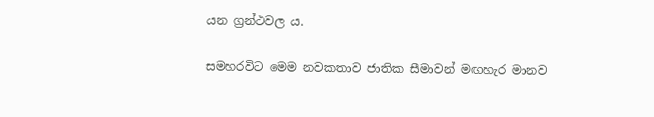යන ග්‍රන්ථවල ය.

සමහරවිට මෙම නවකතාව ජාතික සීමාවන් මඟහැර මානව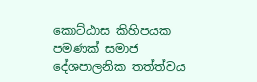කොට්ඨාස කිහිපයක පමණක් සමාජ දේශපාලනික තත්ත්වය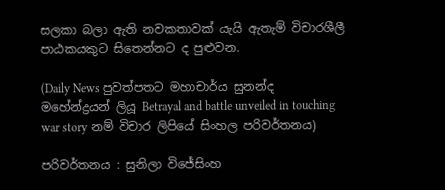සලකා බලා ඇති නවකතාවක් යැයි ඇතැම් විචාරශීලී පාඨකයකුට සිතෙන්නට ද පුළුවන.

(Daily News පුවත්පතට මහාචාර්ය සුනන්ද මහේන්ද්‍රයන් ලියූ Betrayal and battle unveiled in touching war story නම් විචාර ලිපියේ සිංහල පරිවර්තනය)

පරිවර්තනය : සුනිලා විජේසිංහ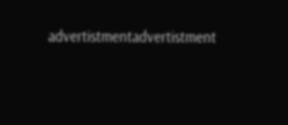advertistmentadvertistment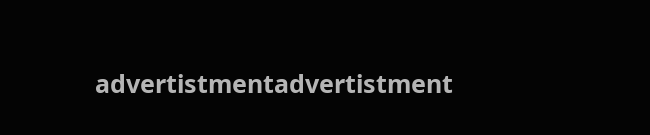advertistmentadvertistment